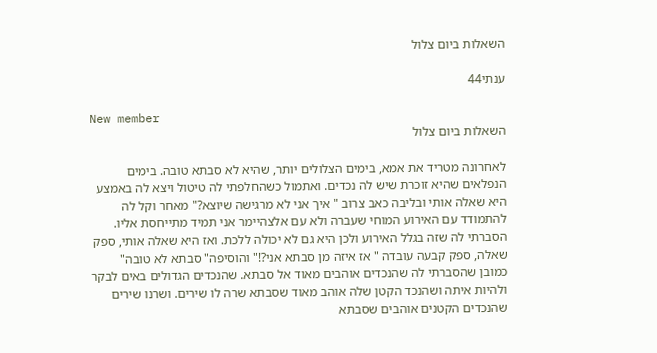השאלות ביום צלול

ענתי44

New member
השאלות ביום צלול

לאחרונה מטריד את אמא, בימים הצלולים יותר, שהיא לא סבתא טובה. בימים הנפלאים שהיא זוכרת שיש לה נכדים. ואתמול כשהחלפתי לה טיטול ויצא לה באמצע היא שאלה אותי ובליבה כאב צרוב " איך אני לא מרגישה שיוצא?" מאחר וקל לה להתמודד עם האירוע המוחי שעברה ולא עם אלצהיימר אני תמיד מתייחסת אליו. הסברתי לה שזה בגלל האירוע ולכן היא גם לא יכולה ללכת. ואז היא שאלה אותי, ספק שאלה, ספק קבעה עובדה " אז איזה מן סבתא אני?!" והוסיפה" סבתא לא טובה" כמובן שהסברתי לה שהנכדים אוהבים מאוד אל סבתא. שהנכדים הגדולים באים לבקר ולהיות איתה ושהנכד הקטן שלה אוהב מאוד שסבתא שרה לו שירים. ושרנו שירים שהנכדים הקטנים אוהבים שסבתא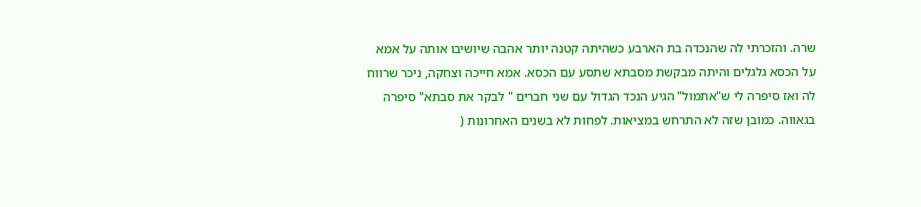שרה. והזכרתי לה שהנכדה בת הארבע כשהיתה קטנה יותר אהבה שיושיבו אותה על אמא על הכסא גלגלים והיתה מבקשת מסבתא שתסע עם הכסא. אמא חייכה וצחקה, ניכר שרווח לה ואז סיפרה לי ש"אתמול" הגיע הנכד הגדול עם שני חברים " לבקר את סבתא" סיפרה בגאווה. כמובן שזה לא התרחש במציאות. לפחות לא בשנים האחרונות (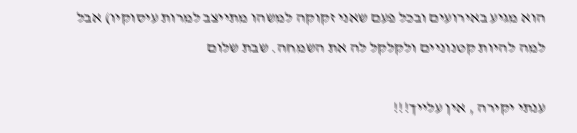הוא מגיע באירועים ובכל פעם שאני זקוקה למשהו מתייצב למרות עיסוקיו) אבל למה להיות קטנוניים ולקלקל לה את השמחה. שבת שלום

ענתי יקירה , אין עלייך!!!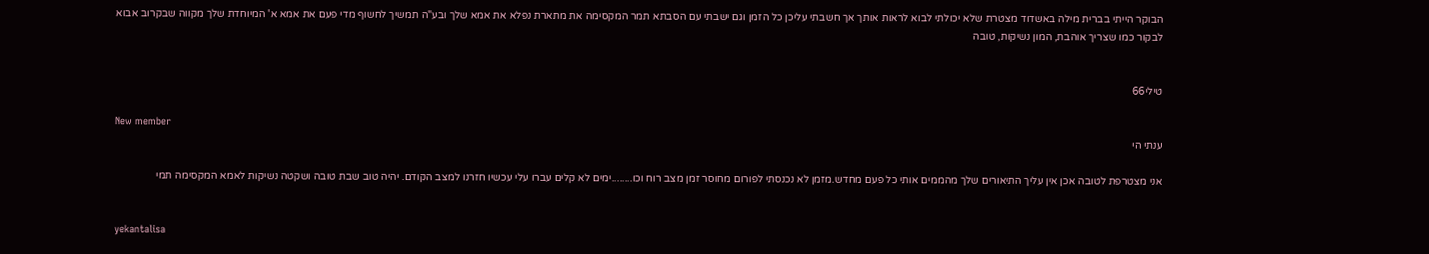הבוקר הייתי בברית מילה באשדוד מצטרת שלא יכולתי לבוא לראות אותך אך חשבתי עליכן כל הזמן וגם ישבתי עם הסבתא תמר המקסימה את מתארת נפלא את אמא שלך ובע"ה תמשיך לחשוף מדי פעם את אמא א' המיוחדת שלך מקווה שבקרוב אבוא לבקור כמו שצריך אוהבת, המון נשיקות, טובה


טילי66

New member
ענתי הי

אני מצטרפת לטובה אכן אין עליך התיאורים שלך מהממים אותי כל פעם מחדש.מזמן לא נכנסתי לפורום מחוסר זמן מצב רוח וכו........ימים לא קלים עברו עלי עכשיו חזרנו למצב הקודם. יהיה טוב שבת טובה ושקטה נשיקות לאמא המקסימה תמי


yekantalisa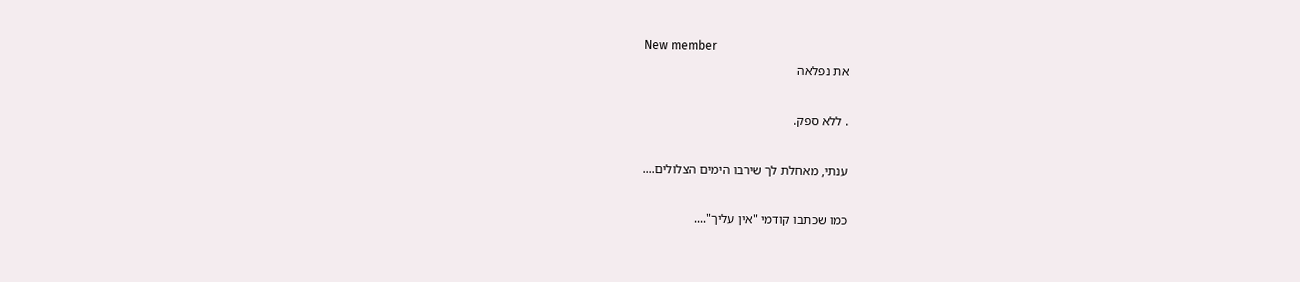New member
את נפלאה

. ללא ספק.

ענתי, מאחלת לך שירבו הימים הצלולים....

כמו שכתבו קודמי "אין עליך"....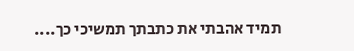תמיד אהבתי את כתבתך תמשיכי כך....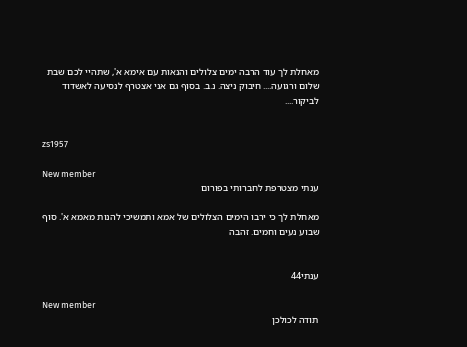מאחלת לך עוד הרבה ימים צלולים והנאות עם אימא א', שתהיי לכם שבת שלום ורגועה.... חיבוק ניצה. נ.ב. בסוף גם אני אצטרף לנסיעה לאשדוד לביקור....


zs1957

New member
ענתי מצטרפת לחברותי בפורום

מאחלת לך כי ירבו הימים הצלולים של אמא ותמשיכי להנות מאמא א'. סוף שבוע נעים וחמים. זהבה


ענתי44

New member
תודה לכולכן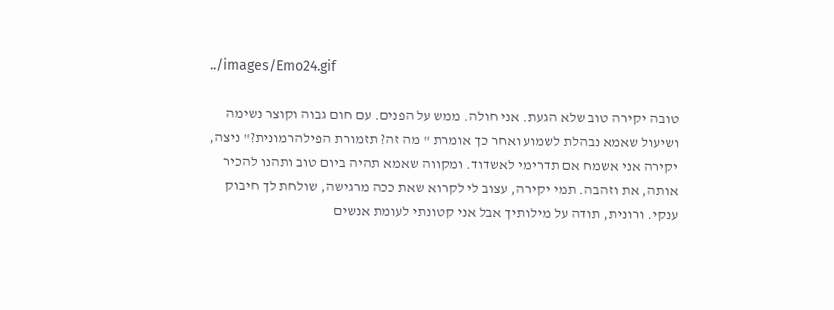../images/Emo24.gif

טובה יקירה טוב שלא הגעת. אני חולה. ממש על הפנים. עם חום גבוה וקוצר נשימה ושיעול שאמא נבהלת לשמוע ואחר כך אומרת " מה זה? תזמורת הפילהרמונית?" ניצה, יקירה אני אשמח אם תדרימי לאשדוד. ומקווה שאמא תהיה ביום טוב ותהנו להכיר אותה, את וזהבה. תמי יקירה, עצוב לי לקרוא שאת ככה מרגישה, שולחת לך חיבוק ענקי. ורונית, תודה על מילותיך אבל אני קטונתי לעומת אנשים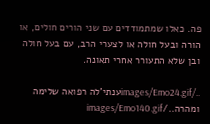פה. כאלו שמתמודדים עם שני הורים חולים, או הורה ובעל חולה או לצערי הרב, עם בעל חולה ובן שלא התעורר אחרי תאונה.

../images/Emo24.gifענתי'לה רפואה שלימה ומהרה../images/Emo140.gif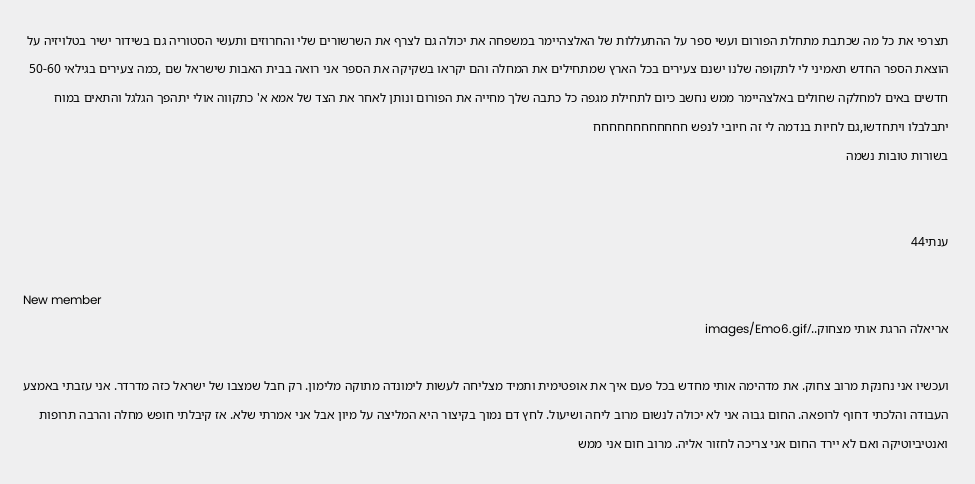תצרפי את כל מה שכתבת מתחלת הפורום ועשי ספר על ההתעללות של האלצהיימר במשפחה את יכולה גם לצרף את השרשורים שלי והחרוזים ותעשי הסטוריה גם בשידור ישיר בטלויזיה על הוצאת הספר החדש תאמיני לי לתקופה שלנו ישנם צעירים בכל הארץ שמתחילים את המחלה והם יקראו בשקיקה את הספר אני רואה בבית האבות שישראל שם ,כמה צעירים בגילאי 50-60 חדשים באים למחלקה שחולים באלצהיימר ממש נחשב כיום לתחילת מגפה כל כתבה שלך מחייה את הפורום ונותן לאחר את הצד של אמא א' כתקווה אולי יתהפך הגלגל והתאים במוח יתבלבלו ויתחדשו,גם לחיות בנדמה לי זה חיובי לנפש חחחחחחחחחחחח
בשורות טובות נשמה


ענתי44

New member
אריאלה הרגת אותי מצחוק../images/Emo6.gif

ועכשיו אני נחנקת מרוב צחוק. את מדהימה אותי מחדש בכל פעם איך את אופטימית ותמיד מצליחה לעשות לימונדה מתוקה מלימון. רק חבל שמצבו של ישראל כזה מדרדר. אני עזבתי באמצע העבודה והלכתי דחוף לרופאה. החום גבוה אני לא יכולה לנשום מרוב ליחה ושיעול. לחץ דם נמוך בקיצור היא המליצה על מיון אבל אני אמרתי שלא. אז קיבלתי חופש מחלה והרבה תרופות ואנטיביוטיקה ואם לא יירד החום אני צריכה לחזור אליה. מרוב חום אני ממש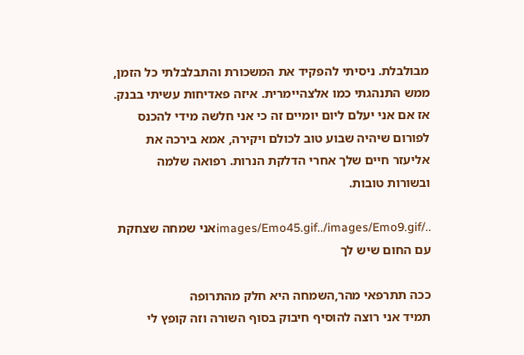מבולבלת. ניסיתי להפקיד את המשכורת והתבלבלתי כל הזמן, ממש התנהגתי כמו אלצהיימרית. איזה פאדיחות עשיתי בבנק. אז אם אני יעלם ליום יומיים זה כי אני חלשה מידי להכנס לפורום שיהיה שבוע טוב לכולם ויקירה, אמא בירכה את אליעזר חיים שלך אחרי הדלקת הנרות. רפואה שלמה ובשורות טובות.

../images/Emo45.gif../images/Emo9.gifאני שמחה שצחקת עם החום שיש לך

ככה תתרפאי מהר,השמחה היא חלק מהתרופה
תמיד אני רוצה להוסיף חיבוק בסוף השורה וזה קופץ לי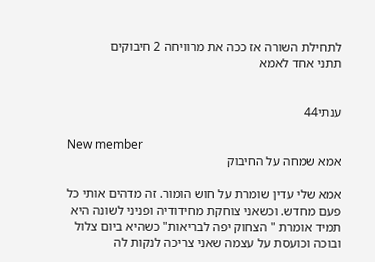לתחילת השורה אז ככה את מרוויחה 2 חיבוקים
תתני אחד לאמא


ענתי44

New member
אמא שמחה על החיבוק

אמא שלי עדין שומרת על חוש הומור. זה מדהים אותי כל פעם מחדש. וכשאני צוחקת מחידודיה ופניני לשונה היא תמיד אומרת " הצחוק יפה לבריאות" כשהיא ביום צלול ובוכה וכועסת על עצמה שאני צריכה לנקות לה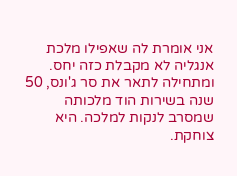אני אומרת לה שאפילו מלכת אנגליה לא מקבלת כזה יחס. ומתחילה לתאר את סר ג'ונס, 50 שנה בשירות הוד מלכותה שמסרב לנקות למלכה. היא צוחקת.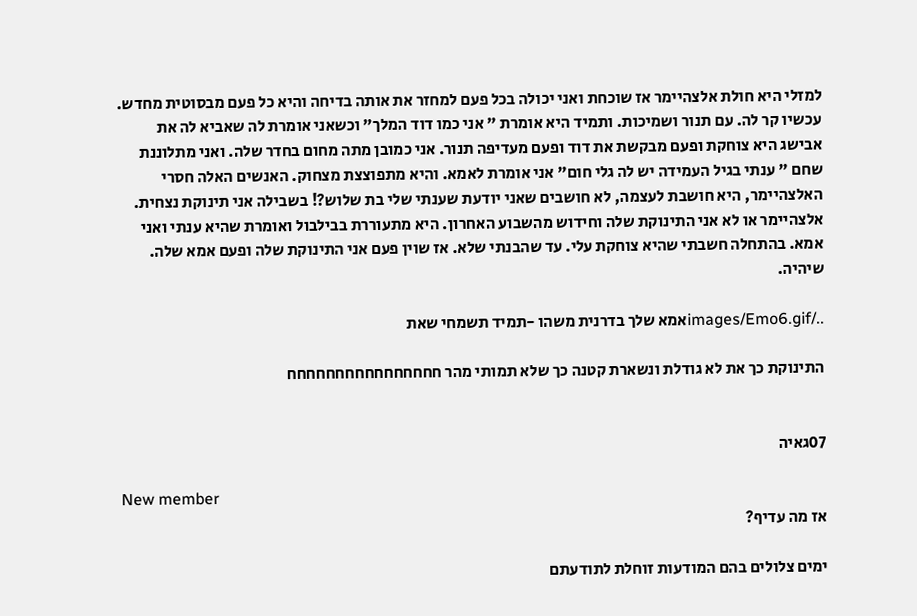למזלי היא חולת אלצהיימר אז שוכחת ואני יכולה בכל פעם למחזר את אותה בדיחה והיא כל פעם מבסוטית מחדש. עכשיו קר לה. עם תנור ושמיכות. ותמיד היא אומרת " אני כמו דוד המלך" וכשאני אומרת לה שאביא לה את אבישג היא צוחקת ופעם מבקשת את דוד ופעם מעדיפה תנור. אני כמובן מתה מחום בחדר שלה. ואני מתלוננת שחם " ענתי בגיל העמידה יש לה גלי חום" אני אומרת לאמא. והיא מתפוצצת מצחוק. האנשים האלה חסרי האלצהיימר, היא חושבת לעצמה, לא חושבים שאני יודעת שענתי שלי בת שלוש?! בשבילה אני תינוקת נצחית. אלצהיימר או לא אני התינוקת שלה וחידוש מהשבוע האחרון. היא מתעוררת בבילבול ואומרת שהיא ענתי ואני אמא. בהתחלה חשבתי שהיא צוחקת עלי. עד שהבנתי שלא. אז שוין פעם אני התינוקת שלה ופעם אמא שלה. שיהיה.

../images/Emo6.gifאמא שלך בדרנית משהו -תמיד תשמחי שאת

התינוקת כך את לא גודלת ונשארת קטנה כך שלא תמותי מהר חחחחחחחחחחחחחחחח


07גאיה

New member
אז מה עדיף?

ימים צלולים בהם המודעות זוחלת לתודעתם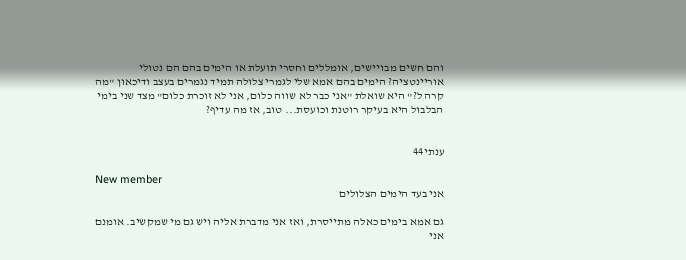והם חשים מבויישים, אומללים וחסרי תועלת או הימים בהם הם נטולי אוריינטציה? הימים בהם אמא שלי לגמרי צלולה תמיד נגמרים בעצב ודיכאון "מה קרה ל?" היא שואלת "אני כבר לא שווה כלום, אני לא זוכרת כלום" מצד שני בימי הבלבול היא בעיקר רוטנת וכועסת... טוב, אז מה עדיף?


ענתי44

New member
אני בעד הימים הצלולים

גם אמא בימים כאלה מתייסרת, ואז אני מדברת אליה ויש גם מי שמקשיב. אומנם אני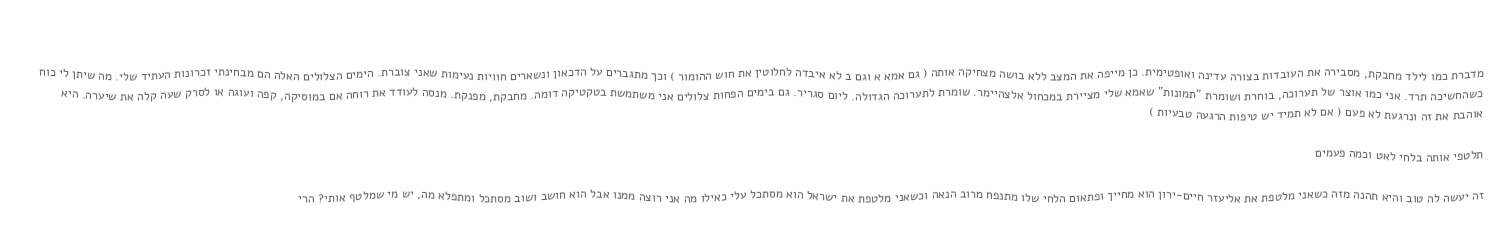מדברת כמו לילד מחבקת, מסבירה את העובדות בצורה עדינה ואופטימית. כן מייפה את המצב ללא בושה מצחיקה אותה ( גם אמא א וגם ב לא איבדה לחלוטין את חוש ההומור ) וכך מתגברים על הדכאון ונשארים חוויות נעימות שאני צוברת. הימים הצלולים האלה הם מבחינתי זכרונות העתיד שלי. מה שיתן לי כוח כשהחשיכה תרד. אני כמו אוצר של תערוכה, בוחרת ושומרת "תמונות" שאמא שלי מציירת במכחול אלצהיימר. שומרת לתערוכה הגדולה. ליום סגריר. גם בימים הפחות צלולים אני משתמשת בטקטיקה דומה. מחבקת, מפנקת. מנסה לעודד את רוחה אם במוסיקה, קפה ועוגה או לסרק שעה קלה את שיערה. היא אוהבת את זה ונרגעת לא פעם ( אם לא תמיד יש טיפות הרגעה טבעיות )

תלטפי אותה בלחי לאט וכמה פעמים

זה יעשה לה טוב והיא תהנה מזה כשאני מלטפת את אליעזר חיים-ירון הוא מחייך ופתאום הלחי שלו מתנפח מרוב הנאה וכשאני מלטפת את ישראל הוא מסתכל עלי כאילו מה אני רוצה ממנו אבל הוא חושב ושוב מסתכל ומתפלא מה, יש מי שמלטף אותי? הרי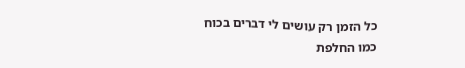כל הזמן רק עושים לי דברים בכוח כמו החלפת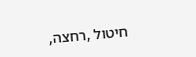חיטול ,רחצה,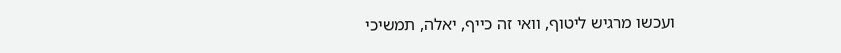ועכשו מרגיש ליטוף, וואי זה כייף, יאלה, תמשיכי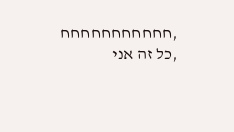,חחחחחחחחחחח ,כל זה אני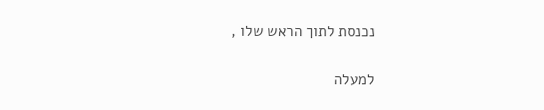נכנסת לתוך הראש שלו ,

למעלה